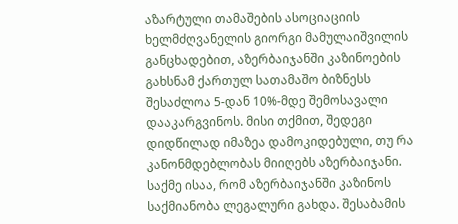აზარტული თამაშების ასოციაციის ხელმძღვანელის გიორგი მამულაიშვილის განცხადებით, აზერბაიჯანში კაზინოების გახსნამ ქართულ სათამაშო ბიზნესს შესაძლოა 5-დან 10%-მდე შემოსავალი დააკარგვინოს. მისი თქმით, შედეგი დიდწილად იმაზეა დამოკიდებული, თუ რა კანონმდებლობას მიიღებს აზერბაიჯანი.
საქმე ისაა, რომ აზერბაიჯანში კაზინოს საქმიანობა ლეგალური გახდა. შესაბამის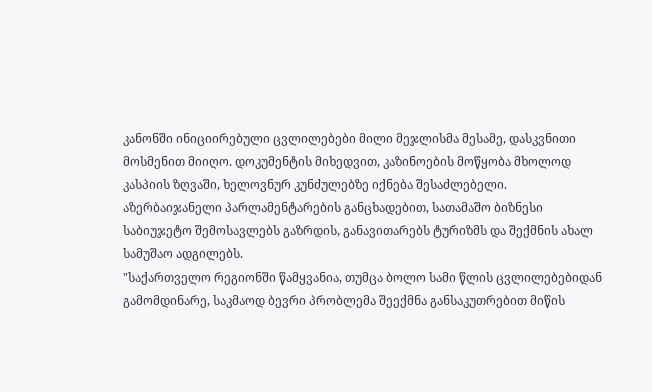კანონში ინიციირებული ცვლილებები მილი მეჯლისმა მესამე, დასკვნითი მოსმენით მიიღო. დოკუმენტის მიხედვით, კაზინოების მოწყობა მხოლოდ კასპიის ზღვაში, ხელოვნურ კუნძულებზე იქნება შესაძლებელი. აზერბაიჯანელი პარლამენტარების განცხადებით, სათამაშო ბიზნესი საბიუჯეტო შემოსავლებს გაზრდის, განავითარებს ტურიზმს და შექმნის ახალ სამუშაო ადგილებს.
"საქართველო რეგიონში წამყვანია, თუმცა ბოლო სამი წლის ცვლილებებიდან გამომდინარე, საკმაოდ ბევრი პრობლემა შეექმნა განსაკუთრებით მიწის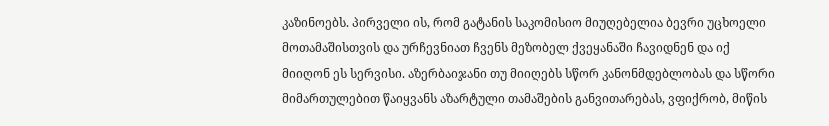კაზინოებს. პირველი ის, რომ გატანის საკომისიო მიუღებელია ბევრი უცხოელი მოთამაშისთვის და ურჩევნიათ ჩვენს მეზობელ ქვეყანაში ჩავიდნენ და იქ მიიღონ ეს სერვისი. აზერბაიჯანი თუ მიიღებს სწორ კანონმდებლობას და სწორი მიმართულებით წაიყვანს აზარტული თამაშების განვითარებას, ვფიქრობ, მიწის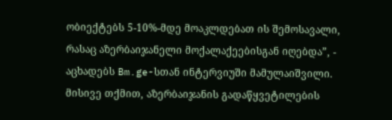ობიექტებს 5-10%-მდე მოაკლდებათ ის შემოსავალი, რასაც აზერბაიჯანელი მოქალაქეებისგან იღებდა”, - აცხადებს Bm.ge-სთან ინტერვიუში მამულაიშვილი.
მისივე თქმით, აზერბაიჯანის გადაწყვეტილების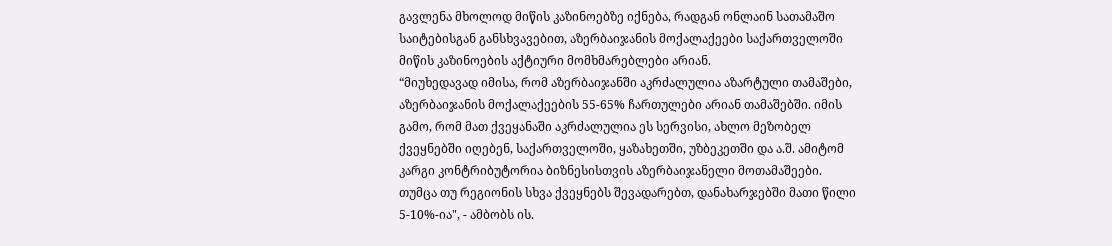გავლენა მხოლოდ მიწის კაზინოებზე იქნება, რადგან ონლაინ სათამაშო საიტებისგან განსხვავებით, აზერბაიჯანის მოქალაქეები საქართველოში მიწის კაზინოების აქტიური მომხმარებლები არიან.
“მიუხედავად იმისა, რომ აზერბაიჯანში აკრძალულია აზარტული თამაშები, აზერბაიჯანის მოქალაქეების 55-65% ჩართულები არიან თამაშებში. იმის გამო, რომ მათ ქვეყანაში აკრძალულია ეს სერვისი, ახლო მეზობელ ქვეყნებში იღებენ, საქართველოში, ყაზახეთში, უზბეკეთში და ა.შ. ამიტომ კარგი კონტრიბუტორია ბიზნესისთვის აზერბაიჯანელი მოთამაშეები. თუმცა თუ რეგიონის სხვა ქვეყნებს შევადარებთ, დანახარჯებში მათი წილი 5-10%-ია", - ამბობს ის.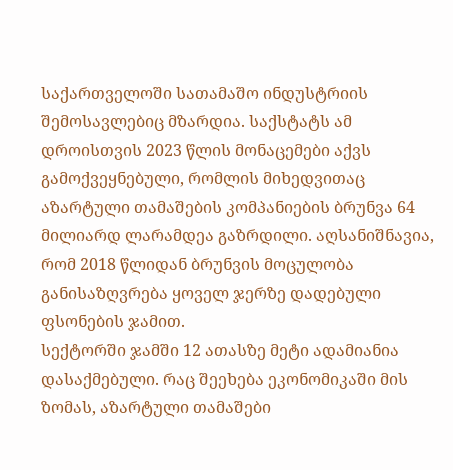საქართველოში სათამაშო ინდუსტრიის შემოსავლებიც მზარდია. საქსტატს ამ დროისთვის 2023 წლის მონაცემები აქვს გამოქვეყნებული, რომლის მიხედვითაც აზარტული თამაშების კომპანიების ბრუნვა 64 მილიარდ ლარამდეა გაზრდილი. აღსანიშნავია, რომ 2018 წლიდან ბრუნვის მოცულობა განისაზღვრება ყოველ ჯერზე დადებული ფსონების ჯამით.
სექტორში ჯამში 12 ათასზე მეტი ადამიანია დასაქმებული. რაც შეეხება ეკონომიკაში მის ზომას, აზარტული თამაშები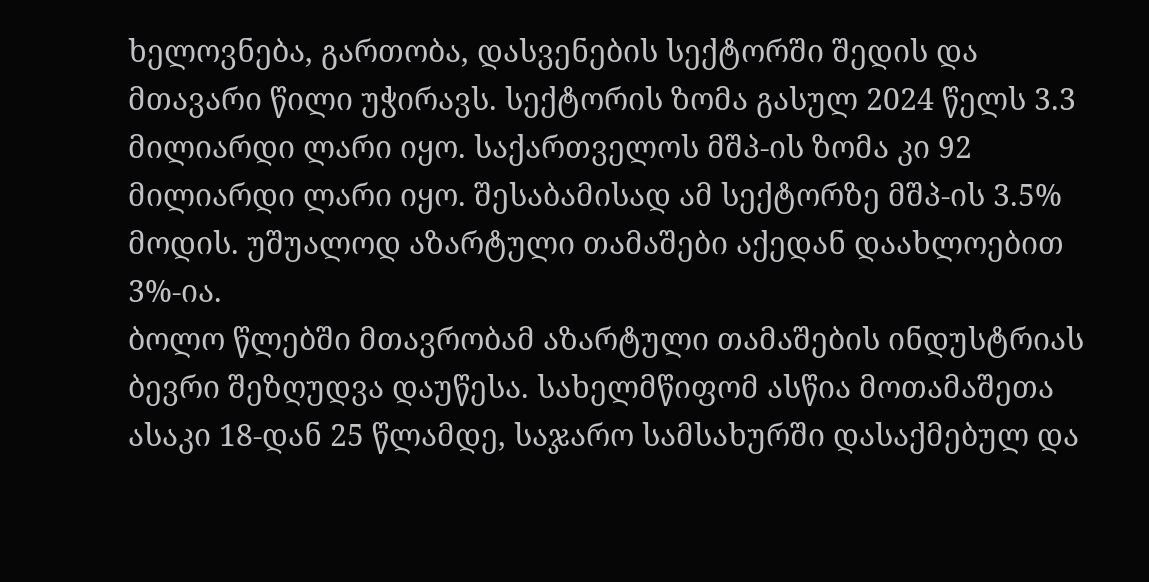ხელოვნება, გართობა, დასვენების სექტორში შედის და მთავარი წილი უჭირავს. სექტორის ზომა გასულ 2024 წელს 3.3 მილიარდი ლარი იყო. საქართველოს მშპ-ის ზომა კი 92 მილიარდი ლარი იყო. შესაბამისად ამ სექტორზე მშპ-ის 3.5% მოდის. უშუალოდ აზარტული თამაშები აქედან დაახლოებით 3%-ია.
ბოლო წლებში მთავრობამ აზარტული თამაშების ინდუსტრიას ბევრი შეზღუდვა დაუწესა. სახელმწიფომ ასწია მოთამაშეთა ასაკი 18-დან 25 წლამდე, საჯარო სამსახურში დასაქმებულ და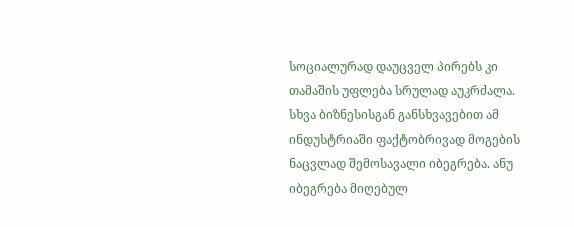სოციალურად დაუცველ პირებს კი თამაშის უფლება სრულად აუკრძალა. სხვა ბიზნესისგან განსხვავებით ამ ინდუსტრიაში ფაქტობრივად მოგების ნაცვლად შემოსავალი იბეგრება. ანუ იბეგრება მიღებულ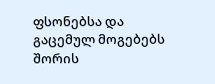ფსონებსა და გაცემულ მოგებებს შორის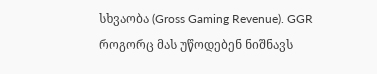სხვაობა (Gross Gaming Revenue). GGR როგორც მას უწოდებენ ნიშნავს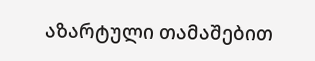აზარტული თამაშებით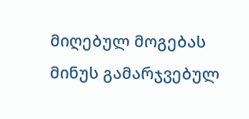მიღებულ მოგებას მინუს გამარჯვებულ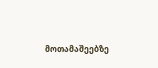მოთამაშეებზე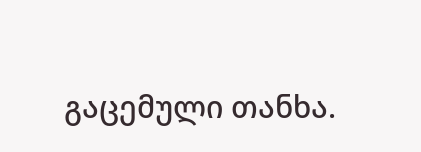გაცემული თანხა.